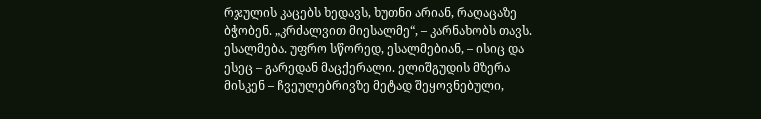რჯულის კაცებს ხედავს, ხუთნი არიან, რაღაცაზე ბჭობენ. „კრძალვით მიესალმე“, – კარნახობს თავს. ესალმება. უფრო სწორედ, ესალმებიან, – ისიც და ესეც – გარედან მაცქერალი. ელიშგუდის მზერა მისკენ – ჩვეულებრივზე მეტად შეყოვნებული,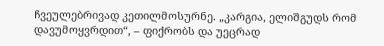ჩვეულებრივად კეთილმოსურნე. „კარგია, ელიშგუდს რომ დავუმოყვრდით“, – ფიქრობს და უეცრად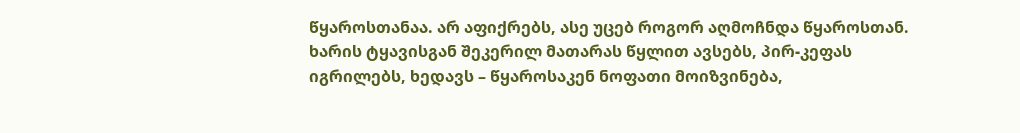წყაროსთანაა. არ აფიქრებს, ასე უცებ როგორ აღმოჩნდა წყაროსთან. ხარის ტყავისგან შეკერილ მათარას წყლით ავსებს, პირ-კეფას იგრილებს, ხედავს – წყაროსაკენ ნოფათი მოიზვინება,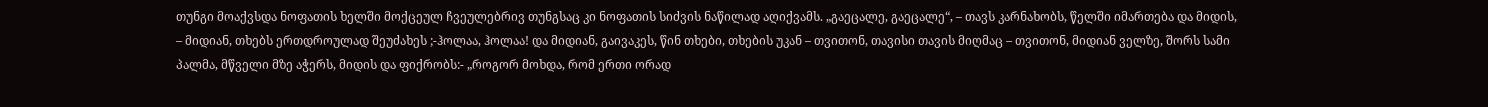თუნგი მოაქვსდა ნოფათის ხელში მოქცეულ ჩვეულებრივ თუნგსაც კი ნოფათის სიძვის ნაწილად აღიქვამს. „გაეცალე, გაეცალე“, – თავს კარნახობს, წელში იმართება და მიდის, – მიდიან, თხებს ერთდროულად შეუძახეს ;-ჰოლაა, ჰოლაა! და მიდიან, გაივაკეს, წინ თხები, თხების უკან – თვითონ, თავისი თავის მიღმაც – თვითონ, მიდიან ველზე, შორს სამი პალმა, მწველი მზე აჭერს, მიდის და ფიქრობს:- „როგორ მოხდა, რომ ერთი ორად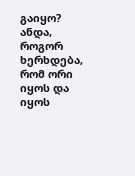გაიყო? ანდა, როგორ ხერხდება, რომ ორი იყოს და იყოს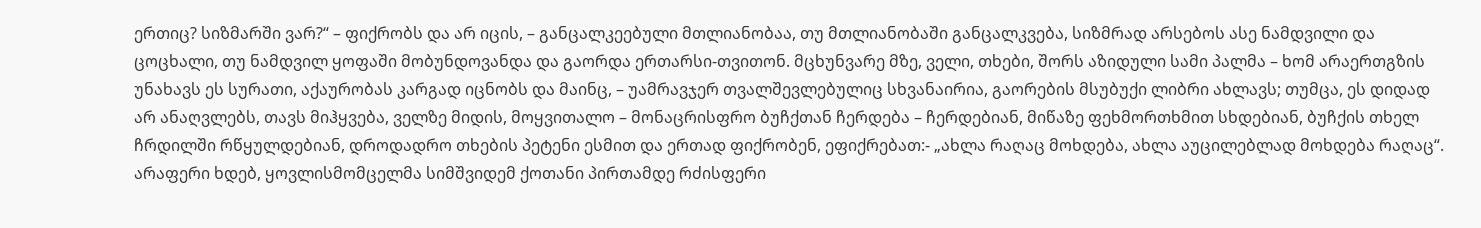ერთიც? სიზმარში ვარ?“ – ფიქრობს და არ იცის, – განცალკეებული მთლიანობაა, თუ მთლიანობაში განცალკვება, სიზმრად არსებოს ასე ნამდვილი და ცოცხალი, თუ ნამდვილ ყოფაში მობუნდოვანდა და გაორდა ერთარსი-თვითონ. მცხუნვარე მზე, ველი, თხები, შორს აზიდული სამი პალმა – ხომ არაერთგზის უნახავს ეს სურათი, აქაურობას კარგად იცნობს და მაინც, – უამრავჯერ თვალშევლებულიც სხვანაირია, გაორების მსუბუქი ლიბრი ახლავს; თუმცა, ეს დიდად არ ანაღვლებს, თავს მიჰყვება, ველზე მიდის, მოყვითალო – მონაცრისფრო ბუჩქთან ჩერდება – ჩერდებიან, მიწაზე ფეხმორთხმით სხდებიან, ბუჩქის თხელ ჩრდილში რწყულდებიან, დროდადრო თხების პეტენი ესმით და ერთად ფიქრობენ, ეფიქრებათ:- „ახლა რაღაც მოხდება, ახლა აუცილებლად მოხდება რაღაც“. არაფერი ხდებ, ყოვლისმომცელმა სიმშვიდემ ქოთანი პირთამდე რძისფერი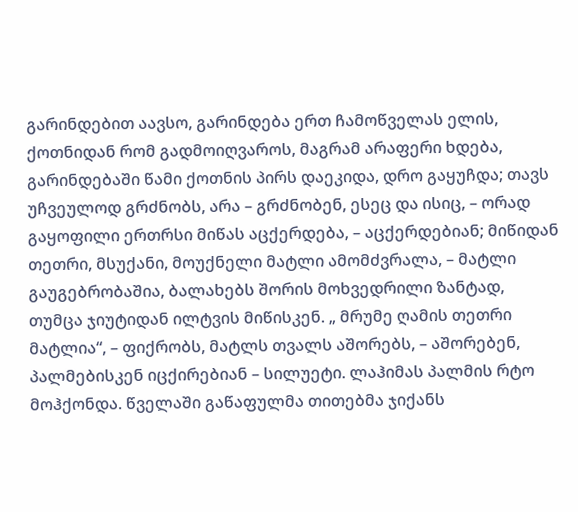გარინდებით აავსო, გარინდება ერთ ჩამოწველას ელის, ქოთნიდან რომ გადმოიღვაროს, მაგრამ არაფერი ხდება, გარინდებაში წამი ქოთნის პირს დაეკიდა, დრო გაყუჩდა; თავს უჩვეულოდ გრძნობს, არა – გრძნობენ, ესეც და ისიც, – ორად გაყოფილი ერთრსი მიწას აცქერდება, – აცქერდებიან; მიწიდან თეთრი, მსუქანი, მოუქნელი მატლი ამომძვრალა, – მატლი გაუგებრობაშია, ბალახებს შორის მოხვედრილი ზანტად, თუმცა ჯიუტიდან ილტვის მიწისკენ. „ მრუმე ღამის თეთრი მატლია“, – ფიქრობს, მატლს თვალს აშორებს, – აშორებენ, პალმებისკენ იცქირებიან – სილუეტი. ლაჰიმას პალმის რტო მოჰქონდა. წველაში გაწაფულმა თითებმა ჯიქანს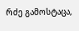რძე გამოსტაცა,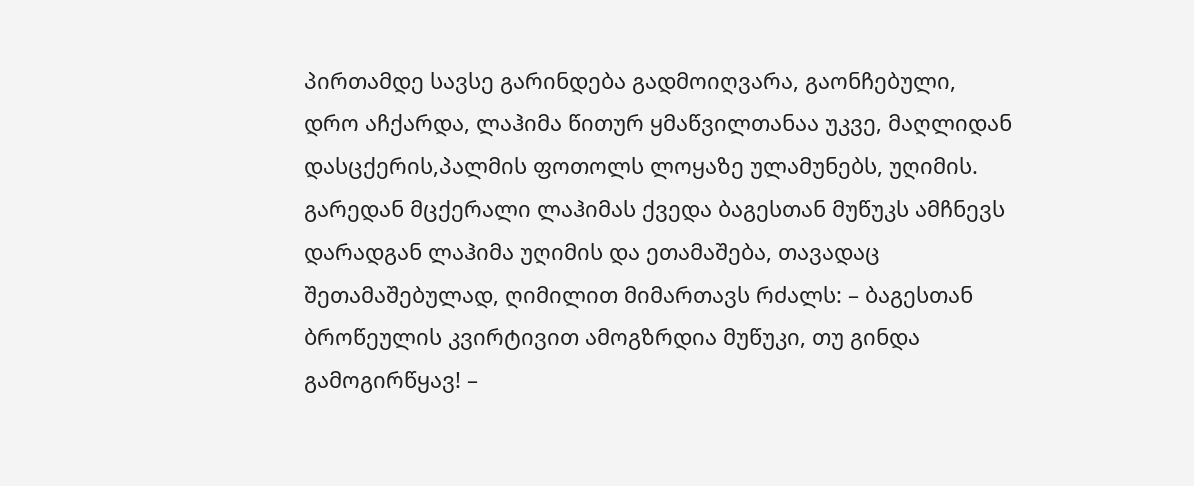პირთამდე სავსე გარინდება გადმოიღვარა, გაონჩებული, დრო აჩქარდა, ლაჰიმა წითურ ყმაწვილთანაა უკვე, მაღლიდან დასცქერის,პალმის ფოთოლს ლოყაზე ულამუნებს, უღიმის. გარედან მცქერალი ლაჰიმას ქვედა ბაგესთან მუწუკს ამჩნევს დარადგან ლაჰიმა უღიმის და ეთამაშება, თავადაც შეთამაშებულად, ღიმილით მიმართავს რძალს: – ბაგესთან ბროწეულის კვირტივით ამოგზრდია მუწუკი, თუ გინდა გამოგირწყავ! –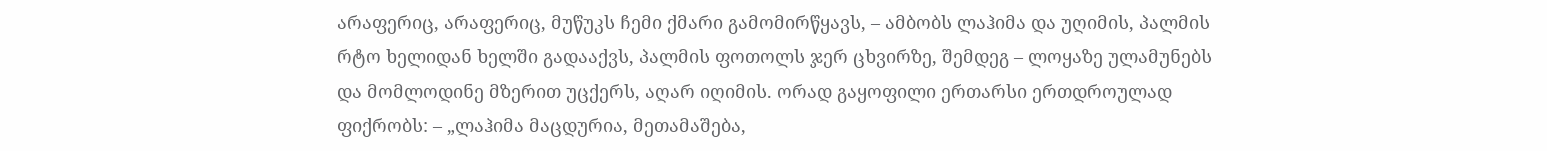არაფერიც, არაფერიც, მუწუკს ჩემი ქმარი გამომირწყავს, – ამბობს ლაჰიმა და უღიმის, პალმის რტო ხელიდან ხელში გადააქვს, პალმის ფოთოლს ჯერ ცხვირზე, შემდეგ – ლოყაზე ულამუნებს და მომლოდინე მზერით უცქერს, აღარ იღიმის. ორად გაყოფილი ერთარსი ერთდროულად ფიქრობს: – „ლაჰიმა მაცდურია, მეთამაშება,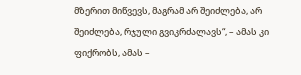მზერით მიწვევს, მაგრამ არ შეიძლება, არ შეიძლება, რჯული გვიკრძალავს“, – ამას კი ფიქრობს, ამას –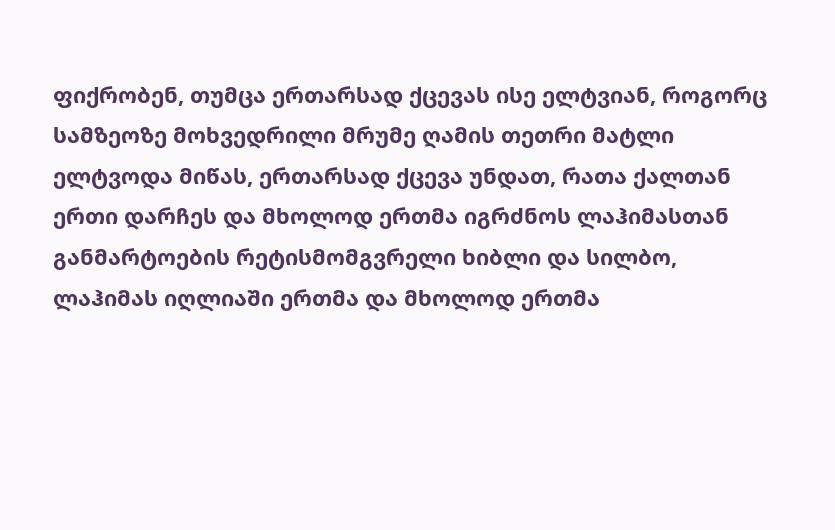ფიქრობენ, თუმცა ერთარსად ქცევას ისე ელტვიან, როგორც სამზეოზე მოხვედრილი მრუმე ღამის თეთრი მატლი ელტვოდა მიწას, ერთარსად ქცევა უნდათ, რათა ქალთან ერთი დარჩეს და მხოლოდ ერთმა იგრძნოს ლაჰიმასთან განმარტოების რეტისმომგვრელი ხიბლი და სილბო, ლაჰიმას იღლიაში ერთმა და მხოლოდ ერთმა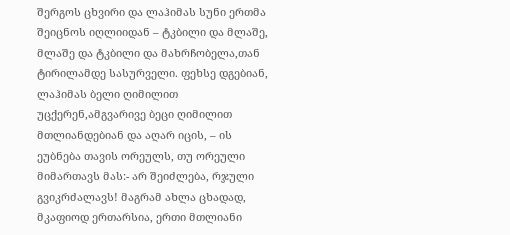შერგოს ცხვირი და ლაჰიმას სუნი ერთმა შეიცნოს იღლიიდან – ტკბილი და მლაშე, მლაშე და ტკბილი და მახრჩობელა,თან ტირილამდე სასურველი. ფეხსე დგებიან, ლაჰიმას ბელი ღიმილით უცქერენ,ამგვარივე ბეცი ღიმილით მთლიანდებიან და აღარ იცის, – ის ეუბნება თავის ორეულს, თუ ორეული მიმართავს მას:- არ შეიძლება, რჯული გვიკრძალავს! მაგრამ ახლა ცხადად, მკაფიოდ ერთარსია, ერთი მთლიანი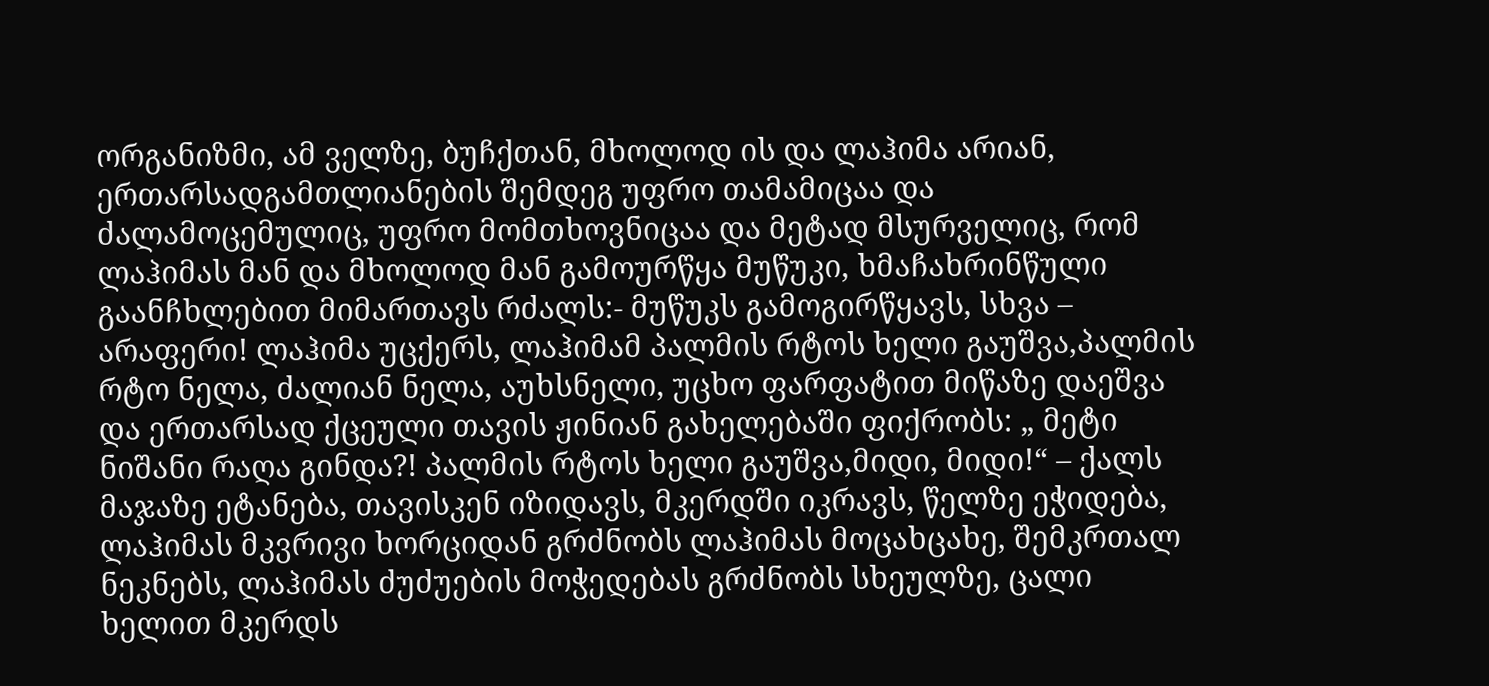ორგანიზმი, ამ ველზე, ბუჩქთან, მხოლოდ ის და ლაჰიმა არიან, ერთარსადგამთლიანების შემდეგ უფრო თამამიცაა და ძალამოცემულიც, უფრო მომთხოვნიცაა და მეტად მსურველიც, რომ ლაჰიმას მან და მხოლოდ მან გამოურწყა მუწუკი, ხმაჩახრინწული გაანჩხლებით მიმართავს რძალს:- მუწუკს გამოგირწყავს, სხვა – არაფერი! ლაჰიმა უცქერს, ლაჰიმამ პალმის რტოს ხელი გაუშვა,პალმის რტო ნელა, ძალიან ნელა, აუხსნელი, უცხო ფარფატით მიწაზე დაეშვა და ერთარსად ქცეული თავის ჟინიან გახელებაში ფიქრობს: „ მეტი ნიშანი რაღა გინდა?! პალმის რტოს ხელი გაუშვა,მიდი, მიდი!“ – ქალს მაჯაზე ეტანება, თავისკენ იზიდავს, მკერდში იკრავს, წელზე ეჭიდება, ლაჰიმას მკვრივი ხორციდან გრძნობს ლაჰიმას მოცახცახე, შემკრთალ ნეკნებს, ლაჰიმას ძუძუების მოჭედებას გრძნობს სხეულზე, ცალი ხელით მკერდს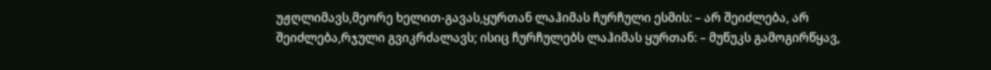უჟღლიმავს,მეორე ხელით-გავას,ყურთან ლაჰიმას ჩურჩული ესმის: – არ შეიძლება, არ შეიძლება,რჯული გვიკრძალავს; ისიც ჩურჩულებს ლაჰიმას ყურთან: – მუწუკს გამოგირწყავ,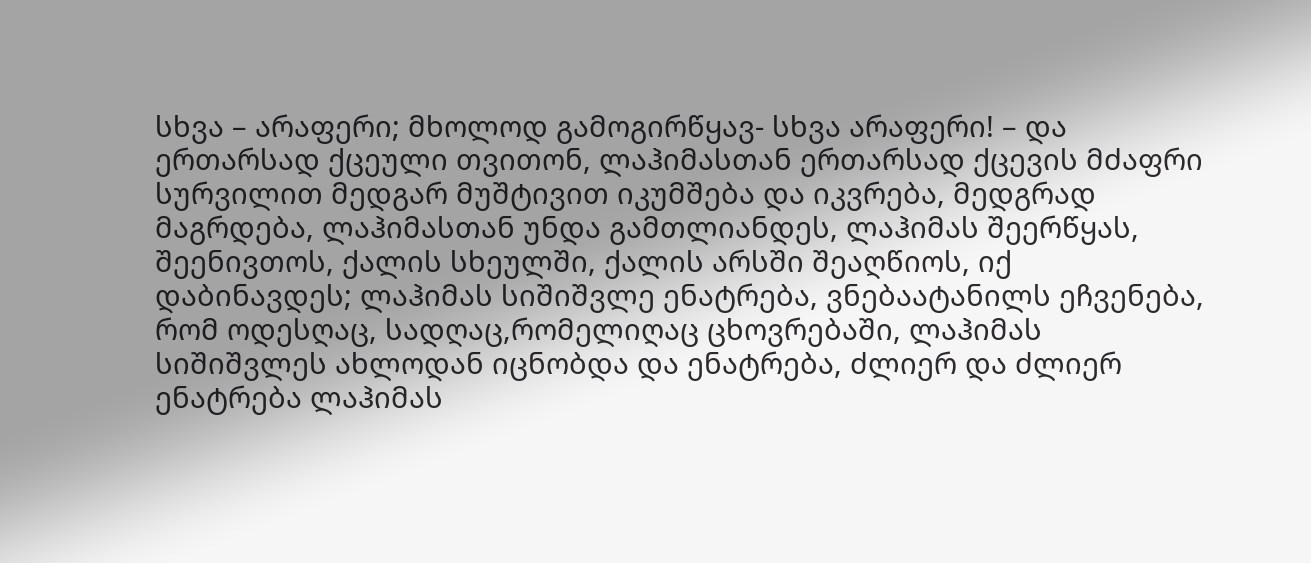სხვა – არაფერი; მხოლოდ გამოგირწყავ- სხვა არაფერი! – და ერთარსად ქცეული თვითონ, ლაჰიმასთან ერთარსად ქცევის მძაფრი სურვილით მედგარ მუშტივით იკუმშება და იკვრება, მედგრად მაგრდება, ლაჰიმასთან უნდა გამთლიანდეს, ლაჰიმას შეერწყას, შეენივთოს, ქალის სხეულში, ქალის არსში შეაღწიოს, იქ დაბინავდეს; ლაჰიმას სიშიშვლე ენატრება, ვნებაატანილს ეჩვენება, რომ ოდესღაც, სადღაც,რომელიღაც ცხოვრებაში, ლაჰიმას სიშიშვლეს ახლოდან იცნობდა და ენატრება, ძლიერ და ძლიერ ენატრება ლაჰიმას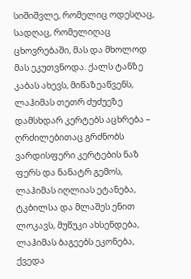სიშიშვლე, რომელიც ოდესღაც, სადღაც, რომელიღაც ცხოვრებაში, მას და მხოლოდ მას ეკუთვნოდა. ქალს ტანზე კაბას ახევს, მიწაზეაწვენს, ლაჰიმას თეთრ ძუძუეზე დამსხდარ კერტებს აცხრება – ღრძილებითაც გრძნობს ვარდისფერი კერტების ნაზ ფერს და ნანატრ გემოს, ლაჰიმას იღლიას ეტანება, ტკბილსა და მლაშეს ენით ლოკავს, მუწუკი ახსენდება, ლაჰიმას ბაგეებს ეკონება, ქვედა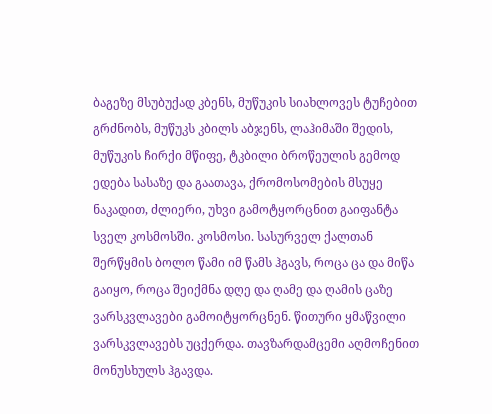ბაგეზე მსუბუქად კბენს, მუწუკის სიახლოვეს ტუჩებით გრძნობს, მუწუკს კბილს აბჯენს, ლაჰიმაში შედის, მუწუკის ჩირქი მწიფე, ტკბილი ბროწეულის გემოდ ედება სასაზე და გაათავა, ქრომოსომების მსუყე ნაკადით, ძლიერი, უხვი გამოტყორცნით გაიფანტა სველ კოსმოსში. კოსმოსი. სასურველ ქალთან შერწყმის ბოლო წამი იმ წამს ჰგავს, როცა ცა და მიწა გაიყო, როცა შეიქმნა დღე და ღამე და ღამის ცაზე ვარსკვლავები გამოიტყორცნენ. წითური ყმაწვილი ვარსკვლავებს უცქერდა. თავზარდამცემი აღმოჩენით მონუსხულს ჰგავდა.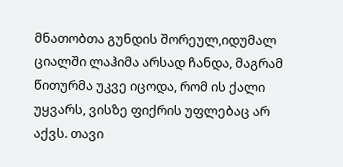მნათობთა გუნდის შორეულ,იდუმალ ციალში ლაჰიმა არსად ჩანდა, მაგრამ წითურმა უკვე იცოდა, რომ ის ქალი უყვარს, ვისზე ფიქრის უფლებაც არ აქვს. თავი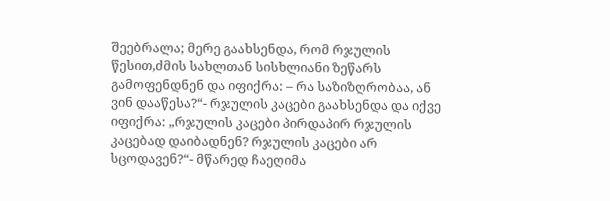შეებრალა; მერე გაახსენდა, რომ რჯულის წესით,ძმის სახლთან სისხლიანი ზეწარს გამოფენდნენ და იფიქრა: – რა საზიზღრობაა, ან ვინ დააწესა?“- რჯულის კაცები გაახსენდა და იქვე იფიქრა: „რჯულის კაცები პირდაპირ რჯულის კაცებად დაიბადნენ? რჯულის კაცები არ სცოდავენ?“- მწარედ ჩაეღიმა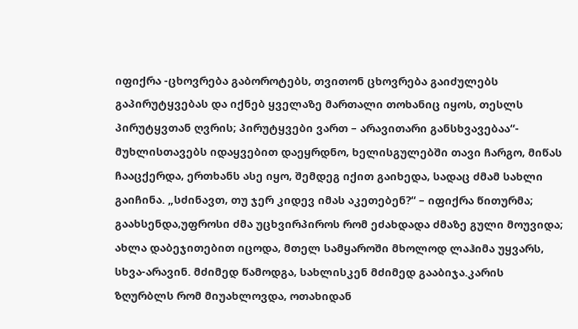იფიქრა -ცხოვრება გაბოროტებს, თვითონ ცხოვრება გაიძულებს გაპირუტყვებას და იქნებ ყველაზე მართალი თოხანიც იყოს, თესლს პირუტყვთან ღვრის; პირუტყვები ვართ – არავითარი განსხვავებაა“- მუხლისთავებს იდაყვებით დაეყრდნო, ხელისგულებში თავი ჩარგო, მიწას ჩააცქერდა, ერთხანს ასე იყო, შემდეგ იქით გაიხედა, სადაც ძმამ სახლი გაიჩინა. „სძინავთ, თუ ჯერ კიდევ იმას აკეთებენ?“ – იფიქრა წითურმა; გაახსენდა,უფროსი ძმა უცხვირპიროს რომ ეძახდადა ძმაზე გული მოუვიდა; ახლა დაბეჯითებით იცოდა, მთელ სამყაროში მხოლოდ ლაჰიმა უყვარს, სხვა-არავინ. მძიმედ წამოდგა, სახლისკენ მძიმედ გააბიჯა.კარის ზღურბლს რომ მიუახლოვდა, ოთახიდან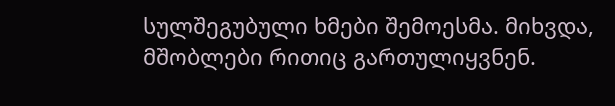სულშეგუბული ხმები შემოესმა. მიხვდა, მშობლები რითიც გართულიყვნენ.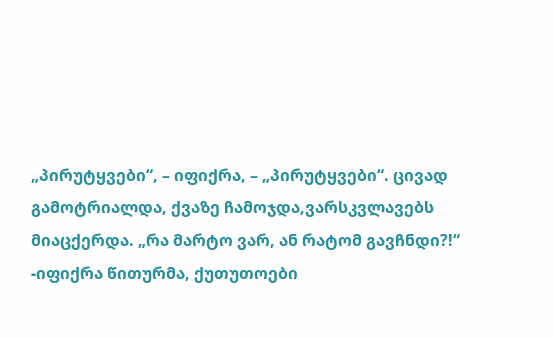„პირუტყვები“, – იფიქრა, – „პირუტყვები“. ცივად გამოტრიალდა, ქვაზე ჩამოჯდა,ვარსკვლავებს მიაცქერდა. „რა მარტო ვარ, ან რატომ გავჩნდი?!“ -იფიქრა წითურმა, ქუთუთოები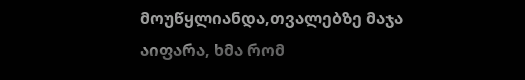მოუწყლიანდა,თვალებზე მაჯა აიფარა, ხმა რომ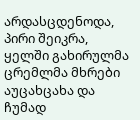არდასცდენოდა, პირი შეიკრა, ყელში გახირულმა ცრემლმა მხრები აუცახცახა და ჩუმად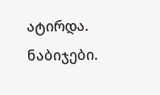ატირდა.
ნაბიჯები.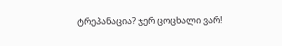ტრეპანაცია? ჯერ ცოცხალი ვარ!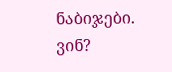ნაბიჯები.
ვინ?